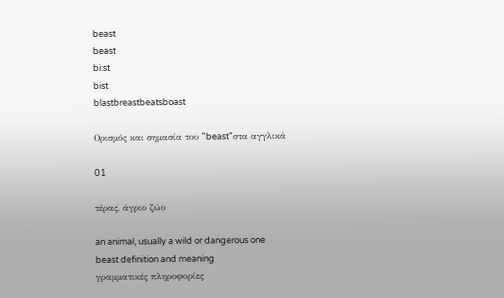beast
beast
bi:st
bist
blastbreastbeatsboast

Ορισμός και σημασία του "beast"στα αγγλικά

01

τέρας, άγριο ζώο

an animal, usually a wild or dangerous one
beast definition and meaning
γραμματικές πληροφορίες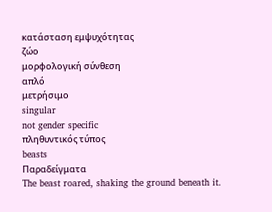κατάσταση εμψυχότητας
ζώο
μορφολογική σύνθεση
απλό
μετρήσιμο
singular
not gender specific
πληθυντικός τύπος
beasts
Παραδείγματα
The beast roared, shaking the ground beneath it.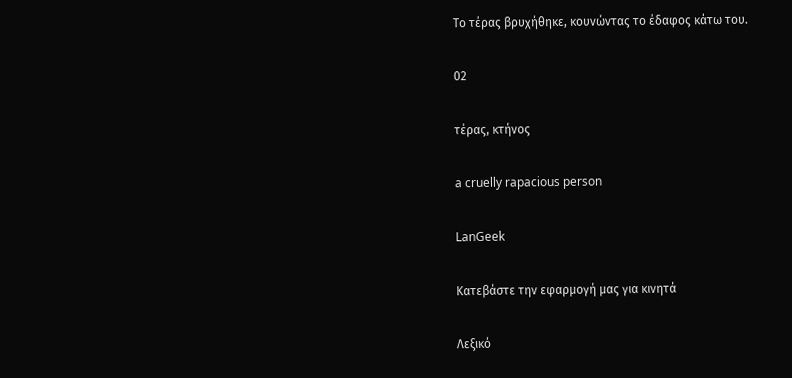Το τέρας βρυχήθηκε, κουνώντας το έδαφος κάτω του.

02

τέρας, κτήνος

a cruelly rapacious person

LanGeek

Κατεβάστε την εφαρμογή μας για κινητά

Λεξικό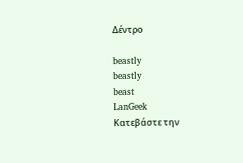Δέντρο

beastly
beastly
beast
LanGeek
Κατεβάστε την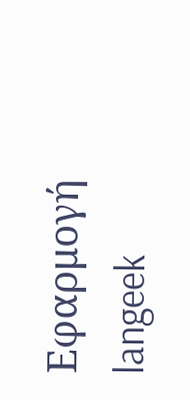Εφαρμογή
langeek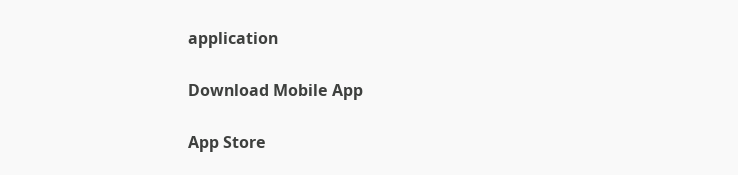application

Download Mobile App

App Store